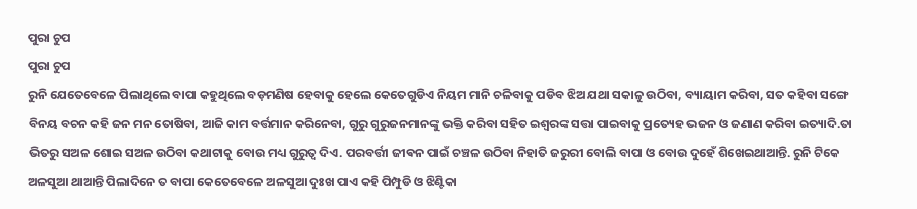ପୁରା ଚୁପ
ପୁରା ଚୁପ
ରୁନି ଯେତେବେଳେ ପିଲାଥିଲେ ବାପା କହୁଥିଲେ ବଡ଼ମଣିଷ ହେବାକୁ ହେଲେ କେତେଗୁଡିଏ ନିୟମ ମାନି ଚଳିବାକୁ ପଡିବ ଝିଅ ଯଥା ସକାଳୁ ଉଠିବା, ବ୍ୟାୟାମ କରିବା, ସତ କହିବା ସଙ୍ଗେ ବିନୟ ବଚନ କହି ଜନ ମନ ତୋଷିବା, ଆଜି କାମ ବର୍ତ୍ତମାନ କରିନେବା, ଗୁରୁ ଗୁରୁଜନମାନଙ୍କୁ ଭକ୍ତି କରିବା ସହିତ ଇଶ୍ୱରଙ୍କ ସତ୍ତା ପାଇବାକୁ ପ୍ରତ୍ୟେହ ଭଜନ ଓ ଜଣାଣ କରିବା ଇତ୍ୟାଦି.ତା ଭିତରୁ ସଅଳ ଶୋଇ ସଅଳ ଉଠିବା କଥାଟାକୁ ବୋଉ ମଧ୍ୟ ଗୁରୁତ୍ୱ ଦିଏ. ପରବର୍ତ୍ତୀ ଜୀଵନ ପାଇଁ ଚଞ୍ଚଳ ଉଠିବା ନିହାତି ଜରୁରୀ ବୋଲି ବାପା ଓ ବୋଉ ଦୁହେଁ ଶିଖେଇଥାଆନ୍ତି. ରୁନି ଟିକେ ଅଳସୁଆ ଥାଆନ୍ତି ପିଲାଦିନେ ତ ବାପା କେତେବେଳେ ଅଳସୁଆ ଦୁଃଖ ପାଏ କହି ପିମ୍ପୁଡି ଓ ଝିଣ୍ଟିକା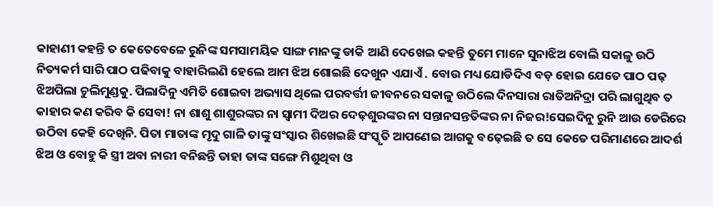କାହାଣୀ କହନ୍ତି ତ କେତେବେଳେ ରୁନିଙ୍କ ସମସାମୟିକ ସାଙ୍ଗ ମାନଙ୍କୁ ଡାକି ଆଣି ଦେଖେଇ କହନ୍ତି ତୁମେ ମାନେ ସୁନାଝିଅ ବୋଲି ସକାଳୁ ଉଠି ନିତ୍ୟକର୍ମ ସାରି ପାଠ ପଢିବାକୁ ବାହାରିଲଣି ହେଲେ ଆମ ଝିଅ ଶୋଇଛି ଦେଖୁନ ଏଯାଏଁ . ବୋଉ ମଧ୍ୟ ଯୋଡିଦିଏ ବଡ଼ ହୋଇ ଯେତେ ପାଠ ପଢ଼ ଝିଅପିଲା ଚୁଲିମୁଣ୍ଡକୁ. ପିଲାଦିନୁ ଏମିତି ଶୋଇବା ଅଭ୍ୟାସ ଥିଲେ ପରବର୍ତ୍ତୀ ଜୀବନରେ ସକାଳୁ ଉଠିଲେ ଦିନସାରା ରାତିଅନିଦ୍ରା ପରି ଲାଗୁଥିବ ତ କାହାର କଣ କରିବ କି ସେବା! ନା ଶାଶୁ ଶାଶୁରଙ୍କର ନା ସ୍ୱାମୀ ଦିଅର ଦେଢ଼ଶୁରଙ୍କର ନା ସନ୍ତାନସନ୍ତତିଙ୍କର ନା ନିଜର!ସେଇଦିନୁ ରୁନି ଆଉ ଡେରିରେ ଉଠିବା କେହି ଦେଖିନି. ପିତା ମାତାଙ୍କ ମୃଦୁ ଗାଳି ତାଙ୍କୁ ସଂସ୍କାର ଶିଖେଇଛି ସଂସ୍କୃତି ଆପଣେଇ ଆଗକୁ ବଢ଼େଇଛି ତ ସେ କେତେ ପରିମାଣରେ ଆଦର୍ଶ ଝିଅ ଓ ବୋହୁ କି ସ୍ତ୍ରୀ ଅବା ନାରୀ ବନିଛନ୍ତି ତାହା ତାଙ୍କ ସଙ୍ଗେ ମିଶୁଥିବା ଓ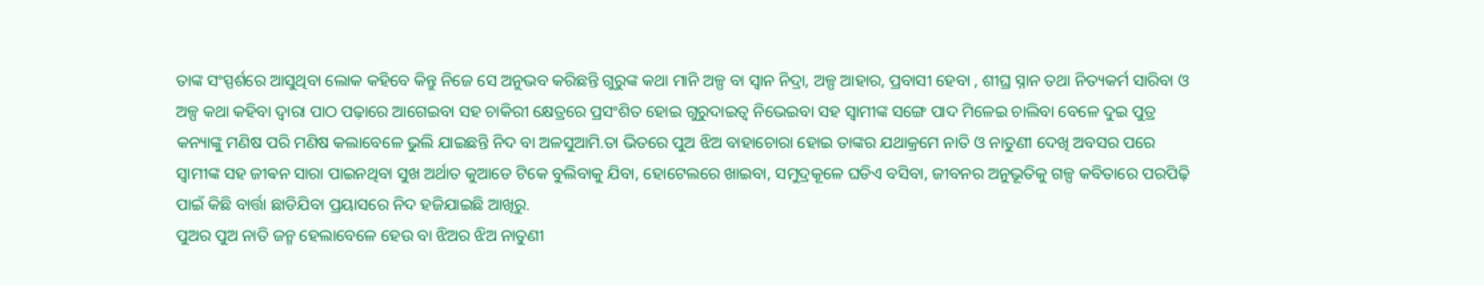ତାଙ୍କ ସଂସ୍ପର୍ଶରେ ଆସୁଥିବା ଲୋକ କହିବେ କିନ୍ତୁ ନିଜେ ସେ ଅନୁଭବ କରିଛନ୍ତି ଗୁରୁଙ୍କ କଥା ମାନି ଅଳ୍ପ ବା ସ୍ୱାନ ନିଦ୍ରା, ଅଳ୍ପ ଆହାର, ପ୍ରବାସୀ ହେବା , ଶୀଘ୍ର ସ୍ନାନ ତଥା ନିତ୍ୟକର୍ମ ସାରିବା ଓ ଅଳ୍ପ କଥା କହିବା ଦ୍ୱାରା ପାଠ ପଢ଼ାରେ ଆଗେଇବା ସହ ଚାକିରୀ କ୍ଷେତ୍ରରେ ପ୍ରସଂଶିତ ହୋଇ ଗୁରୁଦାଇତ୍ୱ ନିଭେଇବା ସହ ସ୍ୱାମୀଙ୍କ ସଙ୍ଗେ ପାଦ ମିଳେଇ ଚାଲିବା ବେଳେ ଦୁଇ ପୁତ୍ର କନ୍ୟାଙ୍କୁ ମଣିଷ ପରି ମଣିଷ କଲାବେଳେ ଭୁଲି ଯାଇଛନ୍ତି ନିଦ ବା ଅଳସୁଆମି.ତା ଭିତରେ ପୁଅ ଝିଅ ବାହାଚୋରା ହୋଇ ତାଙ୍କର ଯଥାକ୍ରମେ ନାତି ଓ ନାତୁଣୀ ଦେଖି ଅବସର ପରେ ସ୍ୱାମୀଙ୍କ ସହ ଜୀଵନ ସାରା ପାଇନଥିବା ସୁଖ ଅର୍ଥାତ କୁଆଡେ ଟିକେ ବୁଲିବାକୁ ଯିବା, ହୋଟେଲରେ ଖାଇବା, ସମୁଦ୍ରକୂଳେ ଘଡିଏ ବସିବା, ଜୀବନର ଅନୁଭୂତିକୁ ଗଳ୍ପ କବିତାରେ ପରପିଢ଼ି ପାଇଁ କିଛି ବାର୍ତ୍ତା ଛାଡିଯିବା ପ୍ରୟାସରେ ନିଦ ହଜିଯାଇଛି ଆଖିରୁ.
ପୁଅର ପୁଅ ନାତି ଜନ୍ମ ହେଲାବେଳେ ହେଉ ବା ଝିଅର ଝିଅ ନାତୁଣୀ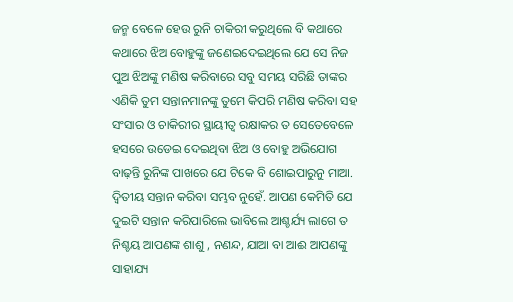ଜନ୍ମ ବେଳେ ହେଉ ରୁନି ଚାକିରୀ କରୁଥିଲେ ବି କଥାରେ କଥାରେ ଝିଅ ବୋହୁଙ୍କୁ ଜଣେଇଦେଇଥିଲେ ଯେ ସେ ନିଜ ପୁଅ ଝିଅଙ୍କୁ ମଣିଷ କରିବାରେ ସବୁ ସମୟ ସରିଛି ତାଙ୍କର ଏଣିକି ତୁମ ସନ୍ତାନମାନଙ୍କୁ ତୁମେ କିପରି ମଣିଷ କରିବା ସହ ସଂସାର ଓ ଚାକିରୀର ସ୍ଥାୟୀତ୍ବ ରକ୍ଷାକର ତ ସେତେବେଳେ ହସରେ ଉଡେଇ ଦେଇଥିବା ଝିଅ ଓ ବୋହୁ ଅଭିଯୋଗ ବାଢ଼ନ୍ତି ରୁନିଙ୍କ ପାଖରେ ଯେ ଟିକେ ବି ଶୋଇପାରୁନୁ ମାଆ. ଦ୍ୱିତୀୟ ସନ୍ତାନ କରିବା ସମ୍ଭବ ନୁହେଁ. ଆପଣ କେମିତି ଯେ ଦୁଇଟି ସନ୍ତାନ କରିପାରିଲେ ଭାବିଲେ ଆଶ୍ଚର୍ଯ୍ୟ ଲାଗେ ତ ନିଶ୍ଚୟ ଆପଣଙ୍କ ଶାଶୁ , ନଣନ୍ଦ, ଯାଆ ବା ଆଈ ଆପଣଙ୍କୁ ସାହାଯ୍ୟ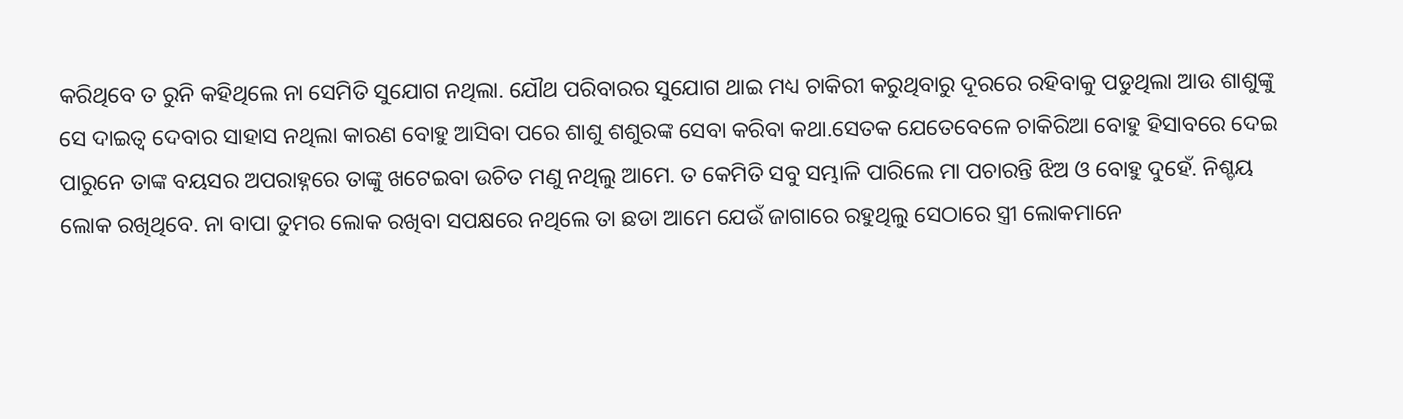କରିଥିବେ ତ ରୁନି କହିଥିଲେ ନା ସେମିତି ସୁଯୋଗ ନଥିଲା. ଯୌଥ ପରିବାରର ସୁଯୋଗ ଥାଇ ମଧ୍ୟ ଚାକିରୀ କରୁଥିବାରୁ ଦୂରରେ ରହିବାକୁ ପଡୁଥିଲା ଆଉ ଶାଶୁଙ୍କୁ ସେ ଦାଇତ୍ୱ ଦେବାର ସାହାସ ନଥିଲା କାରଣ ବୋହୁ ଆସିବା ପରେ ଶାଶୁ ଶଶୁରଙ୍କ ସେବା କରିବା କଥା.ସେତକ ଯେତେବେଳେ ଚାକିରିଆ ବୋହୁ ହିସାବରେ ଦେଇ ପାରୁନେ ତାଙ୍କ ବୟସର ଅପରାହ୍ନରେ ତାଙ୍କୁ ଖଟେଇବା ଉଚିତ ମଣୁ ନଥିଲୁ ଆମେ. ତ କେମିତି ସବୁ ସମ୍ଭାଳି ପାରିଲେ ମା ପଚାରନ୍ତି ଝିଅ ଓ ବୋହୁ ଦୁହେଁ. ନିଶ୍ଚୟ ଲୋକ ରଖିଥିବେ. ନା ବାପା ତୁମର ଲୋକ ରଖିବା ସପକ୍ଷରେ ନଥିଲେ ତା ଛଡା ଆମେ ଯେଉଁ ଜାଗାରେ ରହୁଥିଲୁ ସେଠାରେ ସ୍ତ୍ରୀ ଲୋକମାନେ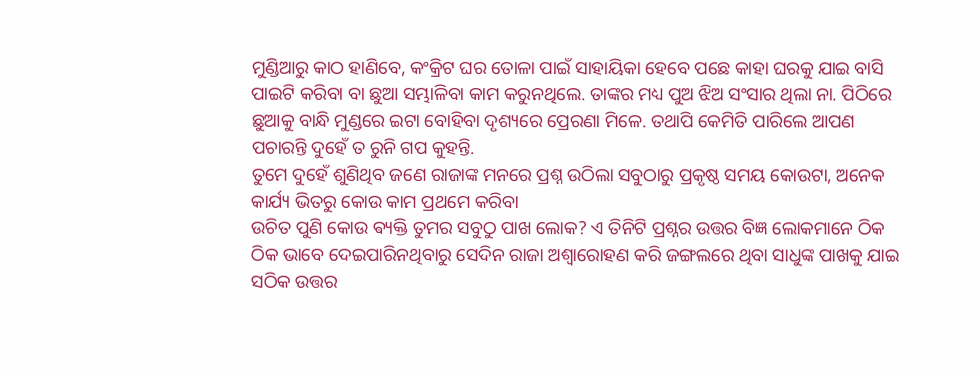ମୁଣ୍ଡିଆରୁ କାଠ ହାଣିବେ, କଂକ୍ରିଟ ଘର ତୋଳା ପାଇଁ ସାହାୟିକା ହେବେ ପଛେ କାହା ଘରକୁ ଯାଇ ବାସି ପାଇଟି କରିବା ବା ଛୁଆ ସମ୍ଭାଳିବା କାମ କରୁନଥିଲେ. ତାଙ୍କର ମଧ୍ୟ ପୁଅ ଝିଅ ସଂସାର ଥିଲା ନା. ପିଠିରେ ଛୁଆକୁ ବାନ୍ଧି ମୁଣ୍ଡରେ ଇଟା ବୋହିବା ଦୃଶ୍ୟରେ ପ୍ରେରଣା ମିଳେ. ତଥାପି କେମିତି ପାରିଲେ ଆପଣ ପଚାରନ୍ତି ଦୁହେଁ ତ ରୁନି ଗପ କୁହନ୍ତି.
ତୁମେ ଦୁହେଁ ଶୁଣିଥିବ ଜଣେ ରାଜାଙ୍କ ମନରେ ପ୍ରଶ୍ନ ଉଠିଲା ସବୁଠାରୁ ପ୍ରକୃଷ୍ଠ ସମୟ କୋଉଟା, ଅନେକ କାର୍ଯ୍ୟ ଭିତରୁ କୋଉ କାମ ପ୍ରଥମେ କରିବା
ଉଚିତ ପୁଣି କୋଉ ଵ୍ୟକ୍ତି ତୁମର ସବୁଠୁ ପାଖ ଲୋକ? ଏ ତିନିଟି ପ୍ରଶ୍ନର ଉତ୍ତର ବିଜ୍ଞ ଲୋକମାନେ ଠିକ ଠିକ ଭାବେ ଦେଇପାରିନଥିବାରୁ ସେଦିନ ରାଜା ଅଶ୍ଵାରୋହଣ କରି ଜଙ୍ଗଲରେ ଥିବା ସାଧୁଙ୍କ ପାଖକୁ ଯାଇ ସଠିକ ଉତ୍ତର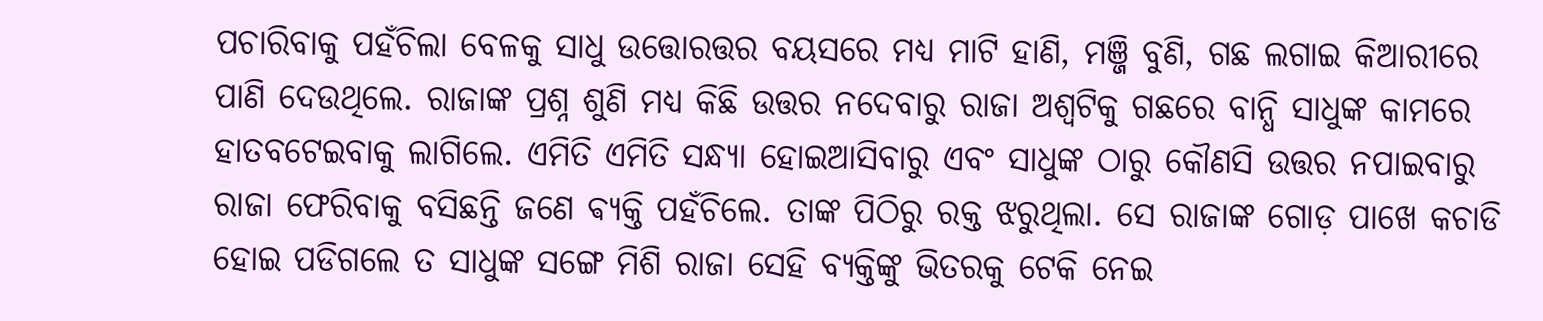ପଚାରିବାକୁ ପହଁଚିଲା ବେଳକୁ ସାଧୁ ଉତ୍ତୋରତ୍ତର ବୟସରେ ମଧ୍ୟ ମାଟି ହାଣି, ମଞ୍ଜି ବୁଣି, ଗଛ ଲଗାଇ କିଆରୀରେ ପାଣି ଦେଉଥିଲେ. ରାଜାଙ୍କ ପ୍ରଶ୍ନ ଶୁଣି ମଧ୍ୟ କିଛି ଉତ୍ତର ନଦେବାରୁ ରାଜା ଅଶ୍ୱଟିକୁ ଗଛରେ ବାନ୍ଧି ସାଧୁଙ୍କ କାମରେ ହାତବଟେଇବାକୁ ଲାଗିଲେ. ଏମିତି ଏମିତି ସନ୍ଧ୍ୟା ହୋଇଆସିବାରୁ ଏବଂ ସାଧୁଙ୍କ ଠାରୁ କୌଣସି ଉତ୍ତର ନପାଇବାରୁ ରାଜା ଫେରିବାକୁ ବସିଛନ୍ତି ଜଣେ ଵ୍ୟକ୍ତି ପହଁଚିଲେ. ତାଙ୍କ ପିଠିରୁ ରକ୍ତ ଝରୁଥିଲା. ସେ ରାଜାଙ୍କ ଗୋଡ଼ ପାଖେ କଚାଡି ହୋଇ ପଡିଗଲେ ତ ସାଧୁଙ୍କ ସଙ୍ଗେ ମିଶି ରାଜା ସେହି ବ୍ୟକ୍ତିଙ୍କୁ ଭିତରକୁ ଟେକି ନେଇ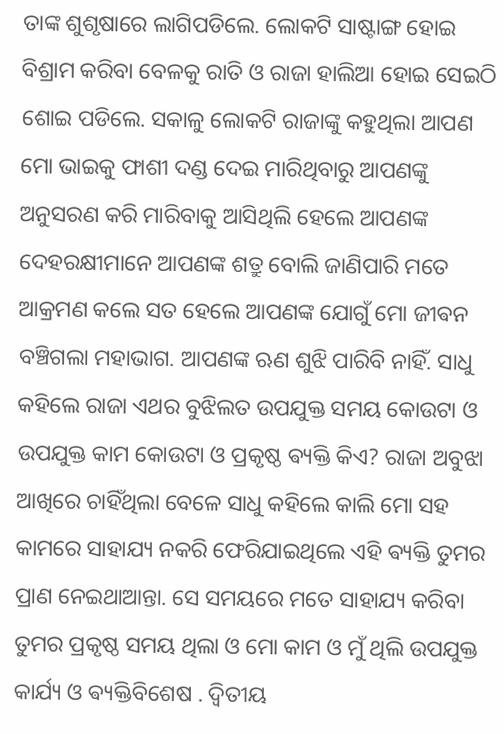ତାଙ୍କ ଶୁଶୃଷାରେ ଲାଗିପଡିଲେ. ଲୋକଟି ସାଷ୍ଟାଙ୍ଗ ହୋଇ ବିଶ୍ରାମ କରିବା ବେଳକୁ ରାତି ଓ ରାଜା ହାଲିଆ ହୋଇ ସେଇଠି ଶୋଇ ପଡିଲେ. ସକାଳୁ ଲୋକଟି ରାଜାଙ୍କୁ କହୁଥିଲା ଆପଣ ମୋ ଭାଇକୁ ଫାଶୀ ଦଣ୍ଡ ଦେଇ ମାରିଥିବାରୁ ଆପଣଙ୍କୁ ଅନୁସରଣ କରି ମାରିବାକୁ ଆସିଥିଲି ହେଲେ ଆପଣଙ୍କ ଦେହରକ୍ଷୀମାନେ ଆପଣଙ୍କ ଶତ୍ରୁ ବୋଲି ଜାଣିପାରି ମତେ ଆକ୍ରମଣ କଲେ ସତ ହେଲେ ଆପଣଙ୍କ ଯୋଗୁଁ ମୋ ଜୀଵନ ବଞ୍ଚିଗଲା ମହାଭାଗ. ଆପଣଙ୍କ ଋଣ ଶୁଝି ପାରିବି ନାହିଁ. ସାଧୁ କହିଲେ ରାଜା ଏଥର ବୁଝିଲତ ଉପଯୁକ୍ତ ସମୟ କୋଉଟା ଓ ଉପଯୁକ୍ତ କାମ କୋଉଟା ଓ ପ୍ରକୃଷ୍ଠ ଵ୍ୟକ୍ତି କିଏ? ରାଜା ଅବୁଝା ଆଖିରେ ଚାହିଁଥିଲା ବେଳେ ସାଧୁ କହିଲେ କାଲି ମୋ ସହ କାମରେ ସାହାଯ୍ୟ ନକରି ଫେରିଯାଇଥିଲେ ଏହି ଵ୍ୟକ୍ତି ତୁମର ପ୍ରାଣ ନେଇଥାଆନ୍ତା. ସେ ସମୟରେ ମତେ ସାହାଯ୍ୟ କରିବା ତୁମର ପ୍ରକୃଷ୍ଠ ସମୟ ଥିଲା ଓ ମୋ କାମ ଓ ମୁଁ ଥିଲି ଉପଯୁକ୍ତ କାର୍ଯ୍ୟ ଓ ଵ୍ୟକ୍ତିବିଶେଷ . ଦ୍ୱିତୀୟ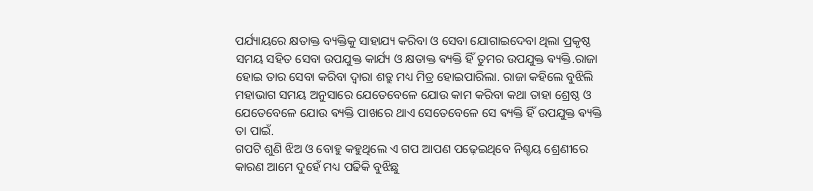ପର୍ଯ୍ୟାୟରେ କ୍ଷତାକ୍ତ ବ୍ୟକ୍ତିକୁ ସାହାଯ୍ୟ କରିବା ଓ ସେବା ଯୋଗାଇଦେବା ଥିଲା ପ୍ରକୃଷ୍ଠ ସମୟ ସହିତ ସେବା ଉପଯୁକ୍ତ କାର୍ଯ୍ୟ ଓ କ୍ଷତାକ୍ତ ଵ୍ୟକ୍ତି ହିଁ ତୁମର ଉପଯୁକ୍ତ ଵ୍ୟକ୍ତି.ରାଜା ହୋଇ ତାର ସେବା କରିବା ଦ୍ୱାରା ଶତ୍ରୁ ମଧ୍ୟ ମିତ୍ର ହୋଇପାରିଲା. ରାଜା କହିଲେ ବୁଝିଲି ମହାଭାଗ ସମୟ ଅନୁସାରେ ଯେତେବେଳେ ଯୋଉ କାମ କରିବା କଥା ତାହା ଶ୍ରେଷ୍ଠ ଓ ଯେତେବେଳେ ଯୋଉ ଵ୍ୟକ୍ତି ପାଖରେ ଥାଏ ସେତେବେଳେ ସେ ଵ୍ୟକ୍ତି ହିଁ ଉପଯୁକ୍ତ ଵ୍ୟକ୍ତି ତା ପାଇଁ.
ଗପଟି ଶୁଣି ଝିଅ ଓ ବୋହୁ କହୁଥିଲେ ଏ ଗପ ଆପଣ ପଢ଼େଇଥିବେ ନିଶ୍ଚୟ ଶ୍ରେଣୀରେ କାରଣ ଆମେ ଦୁହେଁ ମଧ୍ୟ ପଢିକି ବୁଝିଛୁ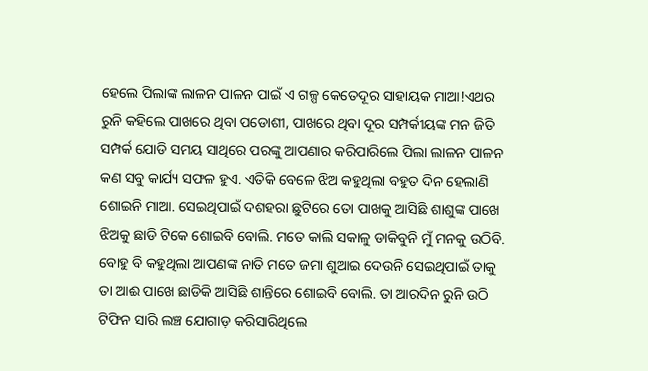ହେଲେ ପିଲାଙ୍କ ଲାଳନ ପାଳନ ପାଇଁ ଏ ଗଳ୍ପ କେତେଦୂର ସାହାୟକ ମାଆ!ଏଥର ରୁନି କହିଲେ ପାଖରେ ଥିବା ପଡୋଶୀ, ପାଖରେ ଥିବା ଦୂର ସମ୍ପର୍କୀୟଙ୍କ ମନ ଜିତି ସମ୍ପର୍କ ଯୋଡି ସମୟ ସାଥିରେ ପରଙ୍କୁ ଆପଣାର କରିପାରିଲେ ପିଲା ଲାଳନ ପାଳନ କଣ ସବୁ କାର୍ଯ୍ୟ ସଫଳ ହୁଏ. ଏତିକି ବେଳେ ଝିଅ କହୁଥିଲା ବହୁତ ଦିନ ହେଲାଣି ଶୋଇନି ମାଆ. ସେଇଥିପାଇଁ ଦଶହରା ଛୁଟିରେ ତୋ ପାଖକୁ ଆସିଛି ଶାଶୁଙ୍କ ପାଖେ ଝିଅକୁ ଛାଡି ଟିକେ ଶୋଇବି ବୋଲି. ମତେ କାଲି ସକାଳୁ ଡାକିବୁନି ମୁଁ ମନକୁ ଉଠିବି. ବୋହୁ ବି କହୁଥିଲା ଆପଣଙ୍କ ନାତି ମତେ ଜମା ଶୁଆଇ ଦେଉନି ସେଇଥିପାଇଁ ତାକୁ ତା ଆଈ ପାଖେ ଛାଡିକି ଆସିଛି ଶାନ୍ତିରେ ଶୋଇବି ବୋଲି. ତା ଆରଦିନ ରୁନି ଉଠି ଟିଫିନ ସାରି ଲଞ୍ଚ ଯୋଗାଡ଼ କରିସାରିଥିଲେ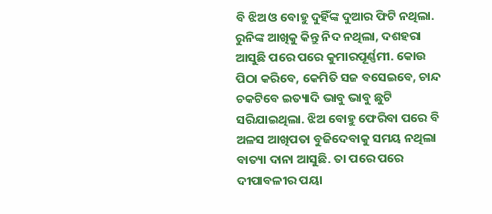ବି ଝିଅ ଓ ବୋହୁ ଦୁହିଁଙ୍କ ଦୁଆର ଫିଟି ନଥିଲା. ରୁନିଙ୍କ ଆଖିକୁ କିନ୍ତୁ ନିଦ ନଥିଲା, ଦଶହରା ଆସୁଛି ପରେ ପରେ କୁମାରପୂର୍ଣ୍ଣମୀ. କୋଉ ପିଠା କରିବେ, କେମିତି ସଜ ବସେଇବେ, ଚାନ୍ଦ ଚକଟିବେ ଇତ୍ୟାଦି ଭାବୁ ଭାବୁ ଛୁଟି ସରିଯାଇଥିଲା. ଝିଅ ବୋହୁ ଫେରିବା ପରେ ବି ଅଳସ ଆଖିପତା ବୁଜିଦେବାକୁ ସମୟ ନଥିଲା ବାତ୍ୟା ଦାନା ଆସୁଛି. ତା ପରେ ପରେ ଦୀପାବଳୀର ପୟା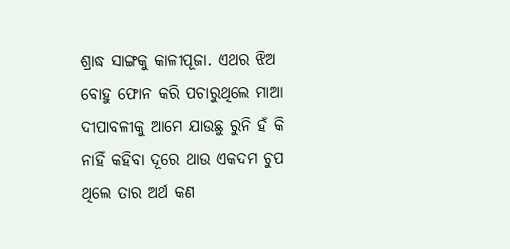ଶ୍ରାଦ୍ଧ ସାଙ୍ଗକୁ କାଳୀପୂଜା. ଏଥର ଝିଅ ବୋହୁ ଫୋନ କରି ପଚାରୁଥିଲେ ମାଆ ଦୀପାବଳୀକୁ ଆମେ ଯାଉଛୁ ରୁନି ହଁ କି ନାହିଁ କହିବା ଦୂରେ ଥାଉ ଏକଦମ ଚୁପ ଥିଲେ ତାର ଅର୍ଥ କଣ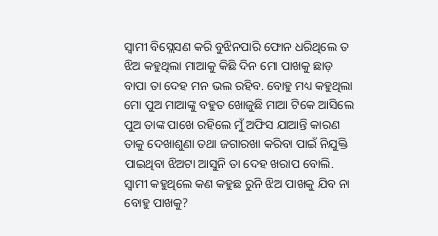ସ୍ୱାମୀ ବିସ୍ଲେସଣ କରି ବୁଝିନପାରି ଫୋନ ଧରିଥିଲେ ତ ଝିଅ କହୁଥିଲା ମାଆକୁ କିଛି ଦିନ ମୋ ପାଖକୁ ଛାଡ଼ ବାପା ତା ଦେହ ମନ ଭଲ ରହିବ. ବୋହୁ ମଧ୍ୟ କହୁଥିଲା ମୋ ପୁଅ ମାଆଙ୍କୁ ବହୁତ ଖୋଜୁଛି ମାଆ ଟିକେ ଆସିଲେ ପୁଅ ତାଙ୍କ ପାଖେ ରହିଲେ ମୁଁ ଅଫିସ ଯାଆନ୍ତି କାରଣ ତାକୁ ଦେଖାଶୁଣା ତଥା ଜଗାରଖା କରିବା ପାଇଁ ନିଯୁକ୍ତି ପାଇଥିବା ଝିଅଟା ଆସୁନି ତା ଦେହ ଖରାପ ବୋଲି. ସ୍ୱାମୀ କହୁଥିଲେ କଣ କହୁଛ ରୁନି ଝିଅ ପାଖକୁ ଯିବ ନା ବୋହୁ ପାଖକୁ?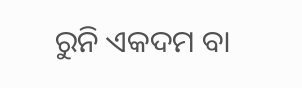ରୁନି ଏକଦମ ବା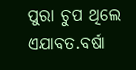ପୁରା ଚୁପ ଥିଲେ ଏଯାବତ.ବର୍ଷା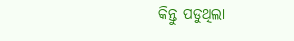କିନ୍ତୁ ପଡୁଥିଲା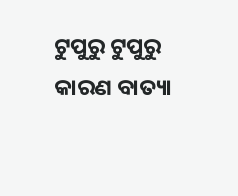ଟୁପୁରୁ ଟୁପୁରୁ କାରଣ ବାତ୍ୟା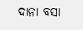ଦାନା ବସା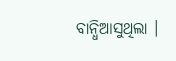ବାନ୍ଧିଆସୁଥିଲା ।